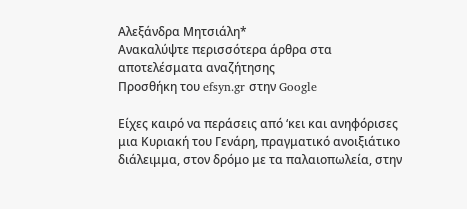Αλεξάνδρα Μητσιάλη*
Ανακαλύψτε περισσότερα άρθρα στα αποτελέσματα αναζήτησης
Προσθήκη του efsyn.gr στην Google

Είχες καιρό να περάσεις από ‘κει και ανηφόρισες μια Κυριακή του Γενάρη, πραγματικό ανοιξιάτικο διάλειμμα, στον δρόμο με τα παλαιοπωλεία, στην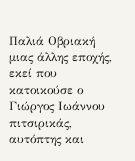Παλιά Οβριακή μιας άλλης εποχής, εκεί που κατοικούσε ο Γιώργος Ιωάννου πιτσιρικάς, αυτόπτης και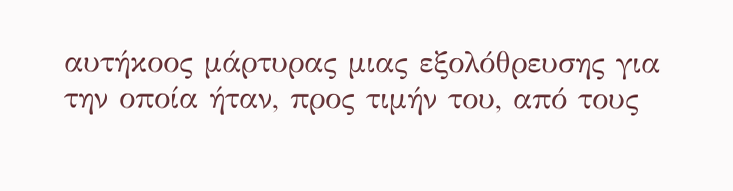αυτήκοος μάρτυρας μιας εξολόθρευσης για την οποία ήταν, προς τιμήν του, από τους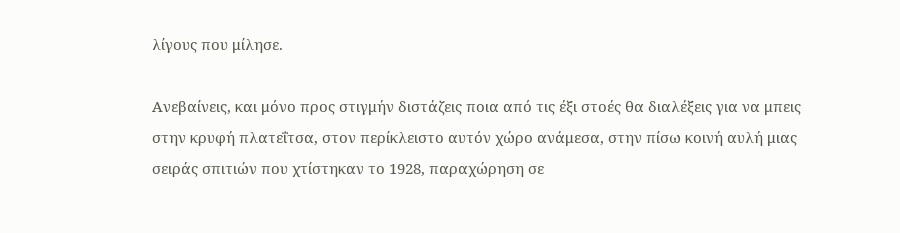λίγους που μίλησε.

Ανεβαίνεις, και μόνο προς στιγμήν διστάζεις ποια από τις έξι στοές θα διαλέξεις για να μπεις στην κρυφή πλατεΐτσα, στον περίκλειστο αυτόν χώρο ανάμεσα, στην πίσω κοινή αυλή μιας σειράς σπιτιών που χτίστηκαν το 1928, παραχώρηση σε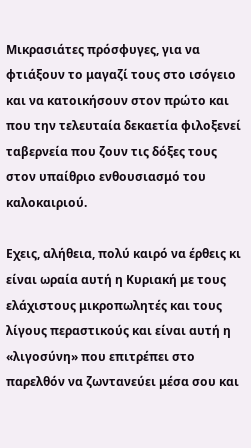Μικρασιάτες πρόσφυγες, για να φτιάξουν το μαγαζί τους στο ισόγειο και να κατοικήσουν στον πρώτο και που την τελευταία δεκαετία φιλοξενεί ταβερνεία που ζουν τις δόξες τους στον υπαίθριο ενθουσιασμό του καλοκαιριού.

Εχεις, αλήθεια, πολύ καιρό να έρθεις κι είναι ωραία αυτή η Κυριακή με τους ελάχιστους μικροπωλητές και τους λίγους περαστικούς και είναι αυτή η «λιγοσύνη» που επιτρέπει στο παρελθόν να ζωντανεύει μέσα σου και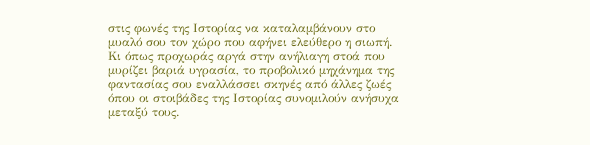στις φωνές της Ιστορίας να καταλαμβάνουν στο μυαλό σου τον χώρο που αφήνει ελεύθερο η σιωπή. Κι όπως προχωράς αργά στην ανήλιαγη στοά που μυρίζει βαριά υγρασία, το προβολικό μηχάνημα της φαντασίας σου εναλλάσσει σκηνές από άλλες ζωές όπου οι στοιβάδες της Ιστορίας συνομιλούν ανήσυχα μεταξύ τους.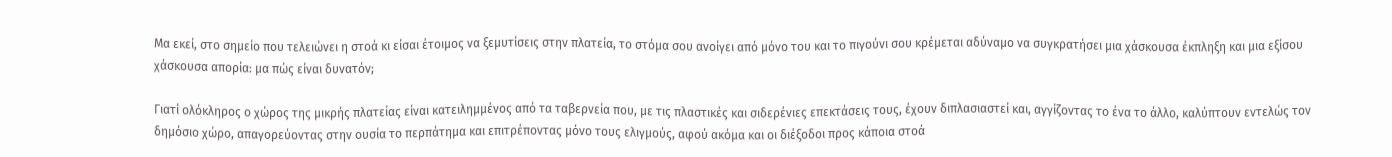Μα εκεί, στο σημείο που τελειώνει η στοά κι είσαι έτοιμος να ξεμυτίσεις στην πλατεία, το στόμα σου ανοίγει από μόνο του και το πιγούνι σου κρέμεται αδύναμο να συγκρατήσει μια χάσκουσα έκπληξη και μια εξίσου χάσκουσα απορία: μα πώς είναι δυνατόν;

Γιατί ολόκληρος ο χώρος της μικρής πλατείας είναι κατειλημμένος από τα ταβερνεία που, με τις πλαστικές και σιδερένιες επεκτάσεις τους, έχουν διπλασιαστεί και, αγγίζοντας το ένα το άλλο, καλύπτουν εντελώς τον δημόσιο χώρο, απαγορεύοντας στην ουσία το περπάτημα και επιτρέποντας μόνο τους ελιγμούς, αφού ακόμα και οι διέξοδοι προς κάποια στοά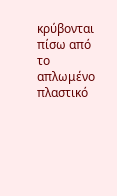κρύβονται πίσω από το απλωμένο πλαστικό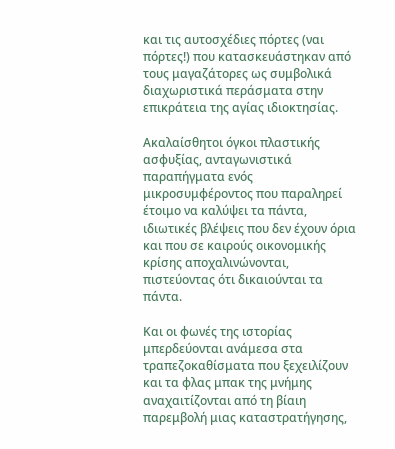και τις αυτοσχέδιες πόρτες (ναι πόρτες!) που κατασκευάστηκαν από τους μαγαζάτορες ως συμβολικά διαχωριστικά περάσματα στην επικράτεια της αγίας ιδιοκτησίας.

Ακαλαίσθητοι όγκοι πλαστικής ασφυξίας, ανταγωνιστικά παραπήγματα ενός μικροσυμφέροντος που παραληρεί έτοιμο να καλύψει τα πάντα, ιδιωτικές βλέψεις που δεν έχουν όρια και που σε καιρούς οικονομικής κρίσης αποχαλινώνονται, πιστεύοντας ότι δικαιούνται τα πάντα.

Και οι φωνές της ιστορίας μπερδεύονται ανάμεσα στα τραπεζοκαθίσματα που ξεχειλίζουν και τα φλας μπακ της μνήμης αναχαιτίζονται από τη βίαιη παρεμβολή μιας καταστρατήγησης,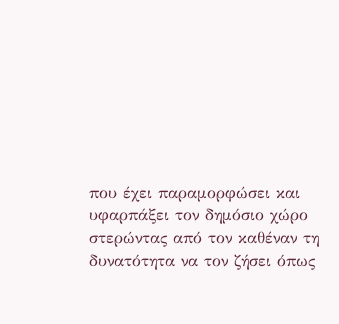που έχει παραμορφώσει και υφαρπάξει τον δημόσιο χώρο στερώντας από τον καθέναν τη δυνατότητα να τον ζήσει όπως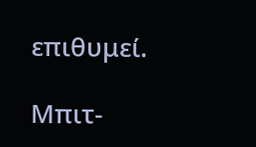επιθυμεί.

Μπιτ-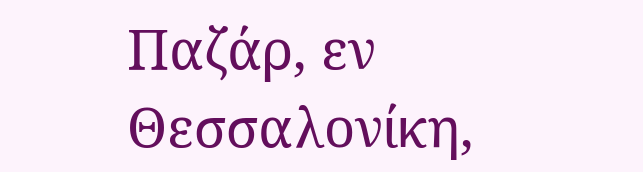Παζάρ, εν Θεσσαλονίκη,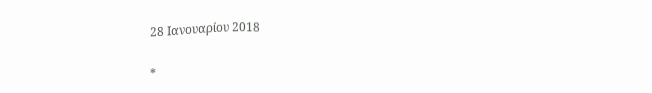28 Ιανουαρίου 2018

*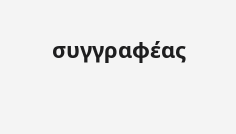συγγραφέας